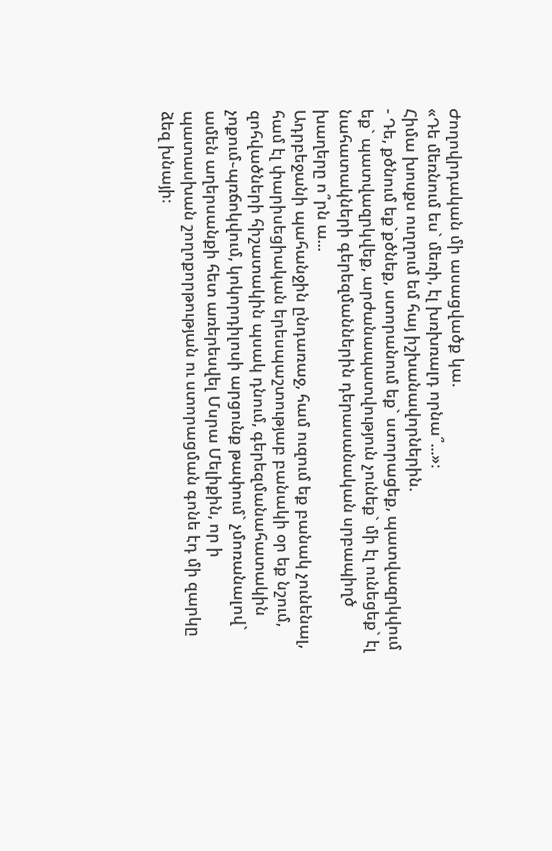Ժողովրդական մի ասացվածք կա.
«Դե մեռնում ես` մեռի, էլ խռխռալդ որնա՞...»։
Հիմա խոսքս ուղղում եմ հայ իշխանավորներին.
- Դե, քծնում եք`քծնեք, ստորանում եք` ստորացեք, պատվազրկվում եք` պատվազրկվեք, արժանապատվություն չունեք` մի էլ ունեցեք` էլ նահատակների գերեզմաններին դերասանական սրբապիղծ խաղերը ո՞րն ա...
Ադրբեջանի պահանջին ընդառաջ, համ ուզում եք բանակ չունենալ, համ էլ փարիսեցիական երեսպաշտությաբ բանակի օր եք նշում, զոհվածների հիշատակին պսակ դնում, գերեզմանահատակին չոքում֊պռճոկվում, կոկորդիլոսի արցունք թափում` չմոռանալով` ամեն աղերսանքի հետ առերեսվել Մսրա Մելիքին, որ ի պատասխան շողոքորթության ու ստորացման գոնե էդ մի զարկը ձեզ խնայի։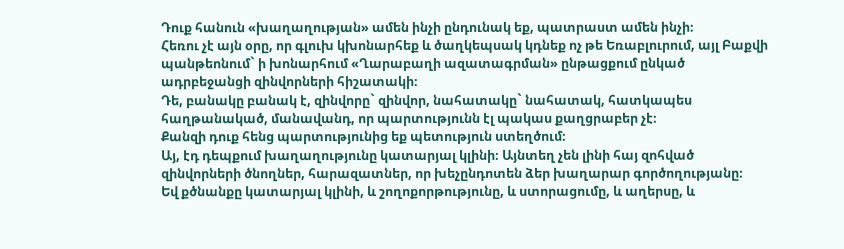Դուք հանուն «խաղաղության» ամեն ինչի ընդունակ եք, պատրաստ ամեն ինչի։
Հեռու չէ այն օրը, որ գլուխ կխոնարհեք և ծաղկեպսակ կդնեք ոչ թե Եռաբլուրում, այլ Բաքվի պանթեոնում` ի խոնարհում «Ղարաբաղի ազատագրման» ընթացքում ընկած ադրբեջանցի զինվորների հիշատակի։
Դե, բանակը բանակ է, զինվորը` զինվոր, նահատակը` նահատակ, հատկապես հաղթանակած, մանավանդ, որ պարտությունն էլ պակաս քաղցրաբեր չէ։
Քանզի դուք հենց պարտությունից եք պետություն ստեղծում։
Այ, էդ դեպքում խաղաղությունը կատարյալ կլինի։ Այնտեղ չեն լինի հայ զոհված զինվորների ծնողներ, հարազատներ, որ խեչընդոտեն ձեր խաղարար գործողությանը։
Եվ քծնանքը կատարյալ կլինի, և շողոքորթությունը, և ստորացումը, և աղերսը, և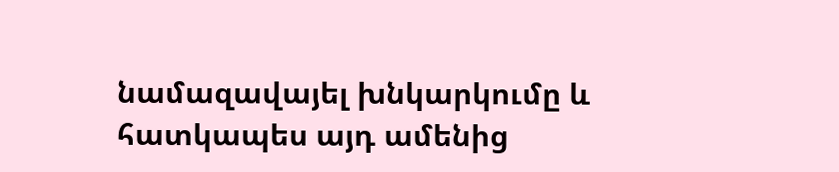նամազավայել խնկարկումը և հատկապես այդ ամենից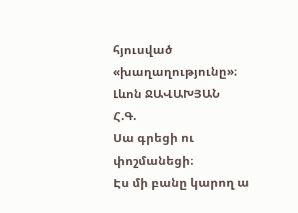հյուսված «խաղաղությունը»։
Լևոն ՋԱՎԱԽՅԱՆ
Հ.Գ.
Սա գրեցի ու փոշմանեցի։
Էս մի բանը կարող ա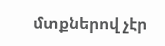մտքներով չէր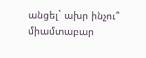անցել` ախր ինչու՞ միամտաբար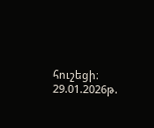հուշեցի։
29.01.2026թ.